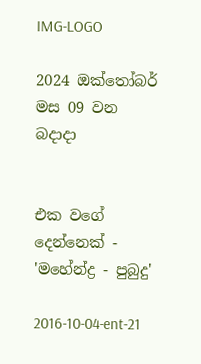IMG-LOGO

2024 ඔක්තෝබර් මස 09 වන බදාදා


එක වගේ දෙන්නෙක් - 'මහේන්ද්‍ර - පුබුදු'

2016-10-04-ent-21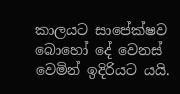කාලයට සාපේක්ෂව බොහෝ දේ වෙනස් වෙමින් ඉදිරියට යයි.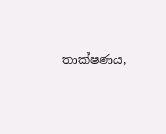තාක්ෂණය,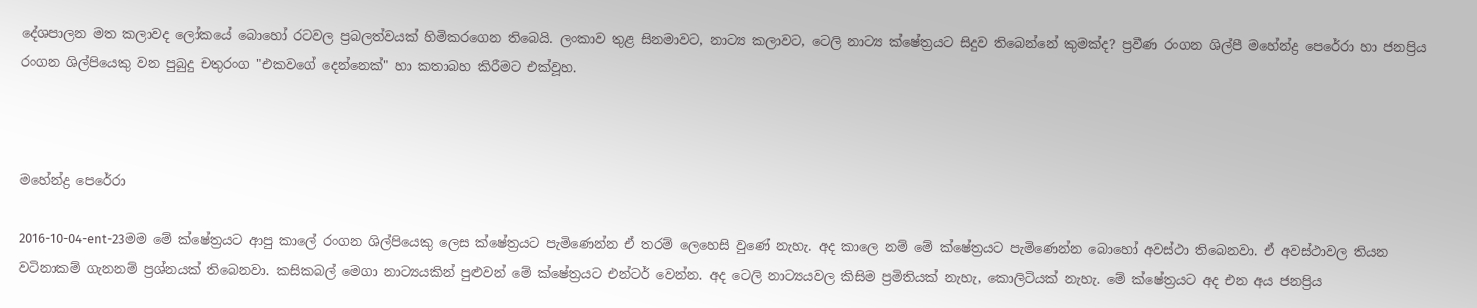දේශපාලන මත කලාවද ලෝකයේ බොහෝ රටවල ප්‍රබලත්වයක් හිමිකරගෙන තිබෙයි. ලංකාව තුළ සිනමාවට, නාට්‍ය කලාවට, ටෙලි නාට්‍ය ක්ෂේත්‍රයට සිදුව තිබෙන්නේ කුමක්ද? ප්‍රවීණ රංගන ශිල්පී මහේන්ද්‍ර පෙරේරා හා ජනප්‍රිය රංගන ශිල්පියෙකු වන පුබුදු චතුරංග "එකවගේ දෙන්නෙක්" හා කතාබහ කිරීමට එක්වූහ.



මහේන්ද්‍ර පෙරේරා

2016-10-04-ent-23මම මේ ක්ෂේත්‍රයට ආපු කාලේ රංගන ශිල්පියෙකු ලෙස ක්ෂේත්‍රයට පැමිණෙන්න ඒ තරම් ලෙහෙසි වුණේ නැහැ. අද කාලෙ නම් මේ ක්ෂේත්‍රයට පැමිණෙන්න බොහෝ අවස්ථා තිබෙනවා. ඒ අවස්ථාවල තියන වටිනාකම් ගැනනම් ප්‍රශ්නයක් තිබෙනවා. කසිකබල් මෙගා නාට්‍යයකින් පුළුවන් මේ ක්ෂේත්‍රයට එන්ටර් වෙන්න. අද ටෙලි නාට්‍යයවල කිසිම ප්‍රමිතියක් නැහැ, කොලිටියක් නැහැ. මේ ක්ෂේත්‍රයට අද එන අය ජනප්‍රිය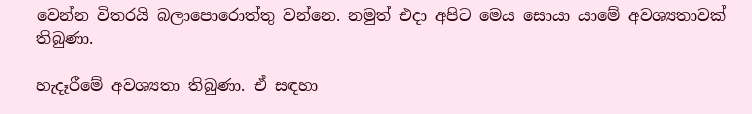වෙන්න විතරයි බලාපොරොත්තු වන්නෙ. නමුත් එදා අපිට මෙය සොයා යාමේ අවශ්‍යතාවක් තිබුණා.

හැදෑරීමේ අවශ්‍යතා තිබුණා. ඒ සඳහා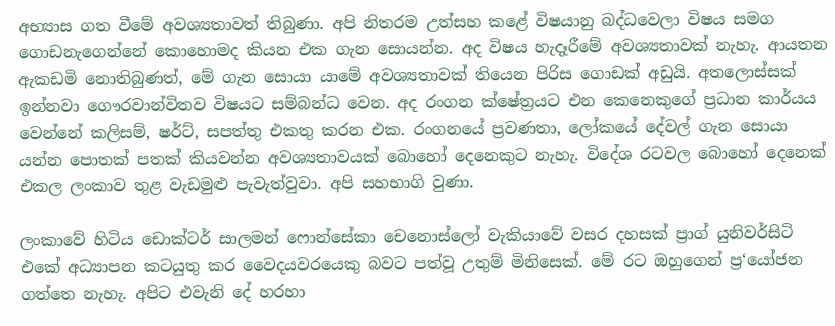අභ්‍යාස ගත වීමේ අවශ්‍යතාවත් තිබුණා. අපි නිතරම උත්සහ කළේ විෂයානු බද්ධවෙලා විෂය සමග ගොඩනැගෙන්නේ කොහොමද කියන එක ගැන සොයන්න. අද විෂය හැදෑරීමේ අවශ්‍යතාවක් නැහැ. ආයතන ඇකඩමි නොතිබුණත්, මේ ගැන සොයා යාමේ අවශ්‍යතාවක් තියෙන පිරිස ගොඩක් අඩුයි. අතලොස්සක් ඉන්නවා ගෞරවාන්විතව විෂයට සම්බන්ධ වෙන. අද රංගන ක්ෂේත්‍රයට එන කෙනෙකුගේ ප්‍රධාන කාර්යය වෙන්නේ කලිසම්, ෂර්ට්, සපත්තු එකතු කරන එක. රංගනයේ ප්‍රවණතා, ලෝකයේ දේවල් ගැන සොයා යන්න පොතක් පතක් කියවන්න අවශ්‍යතාවයක් බොහෝ දෙනෙකුට නැහැ. විදේශ රටවල බොහෝ දෙනෙක් එකල ලංකාව තුළ වැඩමුළු පැවැත්වුවා. අපි සහභාගි වුණා.

ලංකාවේ හිටිය ඩොක්ටර් සාලමන් ෆොන්සේකා චෙනොස්ලෝ වැකියාවේ වසර දහසක් ප්‍රාග් යුනිවර්සිටි එකේ අධ්‍යාපන කටයුතු කර වෛදයවරයෙකු බවට පත්වූ උතුම් මිනිසෙක්. මේ රට ඔහුගෙන් ප්‍ර‘යෝජන ගත්තෙ නැහැ. අපිට එවැනි දේ හරහා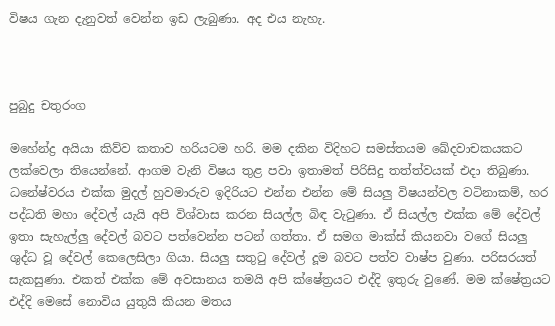විෂය ගැන දැනුවත් වෙන්න ඉඩ ලැබුණා. අද එය නැහැ.



පුබුදු චතුරංග

මහේන්ද්‍ර අයියා කිව්ව කතාව හරියටම හරි. මම දකින විදිහට සමස්තයම ඛේදවාචකයකට ලක්වෙලා තියෙන්නේ. ආගම වැනි විෂය තුළ පවා ඉතාමත් පිරිසිදු තත්ත්වයක් එදා තිබුණා. ධනේෂ්වරය එක්ක මුදල් හුවමාරුව ඉදිරියට එන්න එන්න මේ සියලු විෂයන්වල වටිනාකම්, හර පද්ධති මහා දේවල් යැයි අපි විශ්වාස කරන සියල්ල බිඳ වැටුණා. ඒ සියල්ල එක්ක මේ දේවල් ඉතා සැහැල්ලු දේවල් බවට පත්වෙන්න පටන් ගත්තා. ඒ සමග මාක්ස් කියනවා වගේ සියලු ශුද්ධ වූ දේවල් කෙලෙසිලා ගියා. සියලු සතුටු දේවල් දූම බවට පත්ව වාෂ්ප වුණා. පරිසරයත් සැකසුණා. එකත් එක්ක මේ අවසානය තමයි අපි ක්ෂේත්‍රයට එද්දි ඉතුරු වුණේ. මම ක්ෂේත්‍රයට එද්දි මෙසේ නොවිය යුතුයි කියන මතය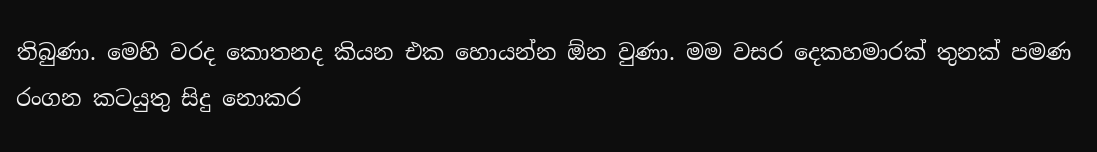තිබුණා. මෙහි වරද කොතනද කියන එක හොයන්න ඕන වුණා. මම වසර දෙකහමාරක් තුනක් පමණ රංගන කටයුතු සිදු නොකර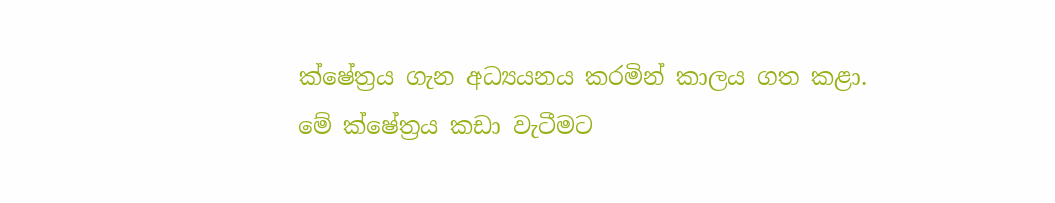ක්ෂේත්‍රය ගැන අධ්‍යයනය කරමින් කාලය ගත කළා. මේ ක්ෂේත්‍රය කඩා වැටීමට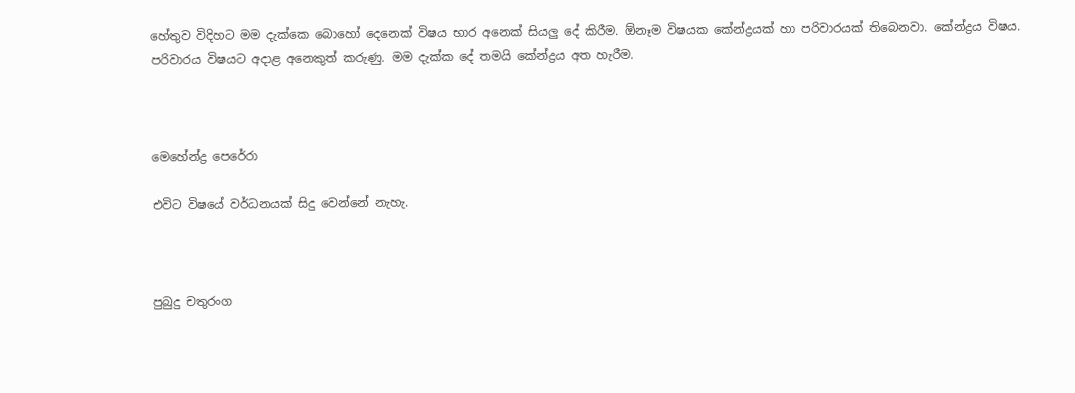හේතුව විදිහට මම දැක්කෙ බොහෝ දෙනෙක් විෂය භාර අනෙක් සියලු දේ කිරීම. ඕනෑම විෂයක කේන්ද්‍රයක් හා පරිවාරයක් තිබෙනවා. කේන්ද්‍රය විෂය. පරිවාරය විෂයට අදාළ අනෙකුත් කරුණු. මම දැක්ක දේ තමයි කේන්ද්‍රය අත හැරීම.



මෙහේන්ද්‍ර පෙරේරා

එවිට විෂයේ වර්ධනයක් සිදු වෙන්නේ නැහැ.



පුබුදු චතුරංග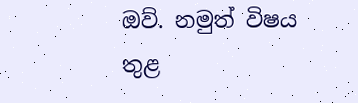ඔව්. නමුත් විෂය තුළ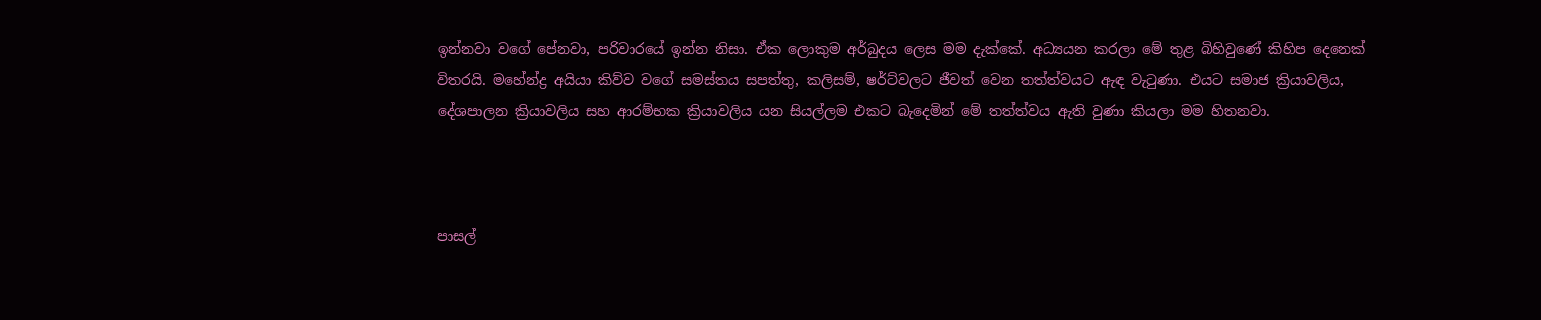ඉන්නවා වගේ පේනවා, පරිවාරයේ ඉන්න නිසා. ඒක ලොකුම අර්බුදය ලෙස මම දැක්කේ. අධ්‍යයන කරලා මේ තුළ බිහිවුණේ කිහිප දෙනෙක් විතරයි. මහේන්ද්‍ර අයියා කිව්ව වගේ සමස්තය සපත්තු, කලිසම්, ෂර්ට්වලට ජීවත් වෙන තත්ත්වයට ඇඳ වැටුණා. එයට සමාජ ක්‍රියාවලිය, දේශපාලන ක්‍රියාවලිය සහ ආරම්භක ක්‍රියාවලිය යන සියල්ලම එකට බැදෙමින් මේ තත්ත්වය ඇති වුණා කියලා මම හිතනවා.



පාසල්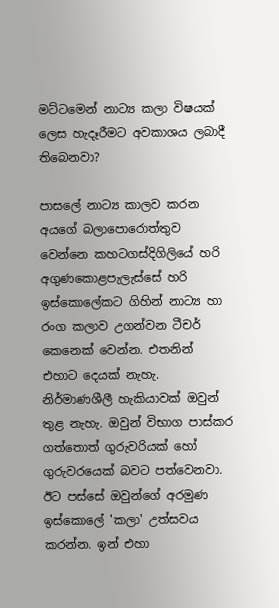මට්ටමෙන් නාට්‍ය කලා විෂයක් ලෙස හැදෑරීමට අවකාශය ලබාදී තිබෙනවා?

පාසලේ නාට්‍ය කාලව කරන අයගේ බලාපොරොත්තුව වෙන්නෙ කහටගස්දිගිලියේ හරි අගුණකොළපැලැස්සේ හරි ඉස්කොලේකට ගිහින් නාට්‍ය හා රංග කලාව උගන්වන ටීචර් කෙනෙක් වෙන්න. එතනින් එහාට දෙයක් නැහැ. නිර්මාණශීලී හැකියාවක් ඔවුන් තුළ නැහැ. ඔවුන් විභාග පාස්කර ගත්තොත් ගුරුවරියක් හෝ ගුරුවරයෙක් බවට පත්වෙනවා. ඊට පස්සේ ඔවුන්ගේ අරමුණ ඉස්කොලේ 'කලා' උත්සවය කරන්න. ඉන් එහා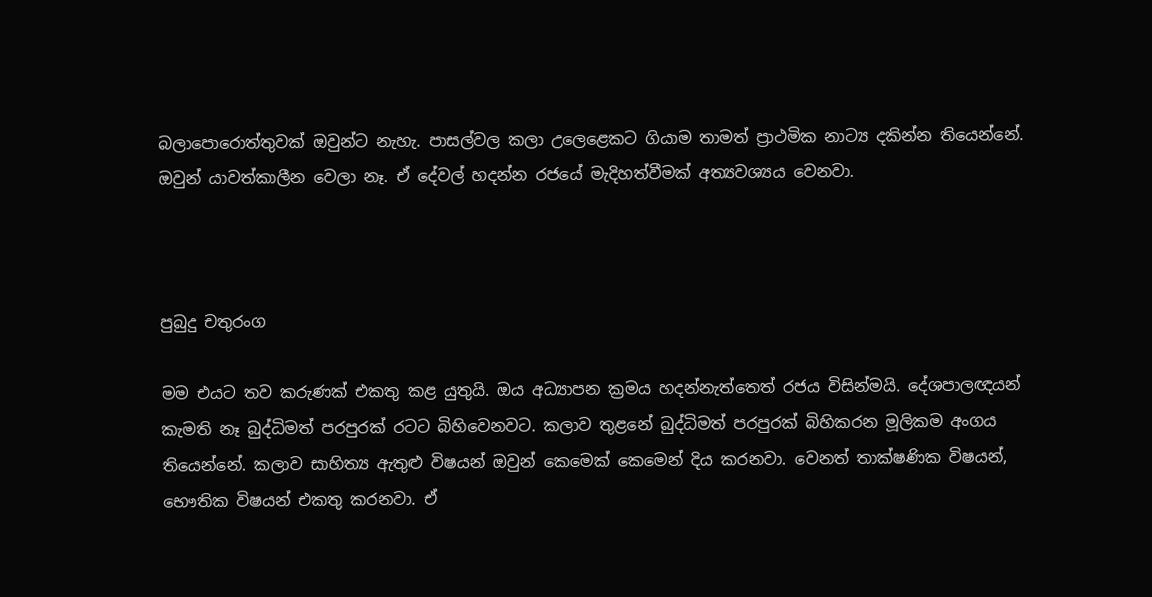බලාපොරොත්තුවක් ඔවුන්ට නැහැ. පාසල්වල කලා උලෙළෙකට ගියාම තාමත් ප්‍රාථමික නාට්‍ය දකින්න තියෙන්නේ. ඔවුන් යාවත්කාලීන වෙලා නෑ. ඒ දේවල් හදන්න රජයේ මැදිහත්වීමක් අත්‍යවශ්‍යය වෙනවා.



පුබුදු චතුරංග

මම එයට තව කරුණක් එකතු කළ යුතුයි. ඔය අධ්‍යාපන ක්‍රමය හදන්නැත්තෙත් රජය විසින්මයි. දේශපාලඥයන් කැමති නෑ බුද්ධිමත් පරපුරක් රටට බිහිවෙනවට. කලාව තුළනේ බුද්ධිමත් පරපුරක් බිහිකරන මූලිකම අංගය තියෙන්නේ. කලාව සාහිත්‍ය ඇතුළු විෂයන් ඔවුන් කෙමෙක් කෙමෙන් දිය කරනවා. වෙනත් තාක්ෂණික විෂයන්, භෞතික විෂයන් එකතු කරනවා. ඒ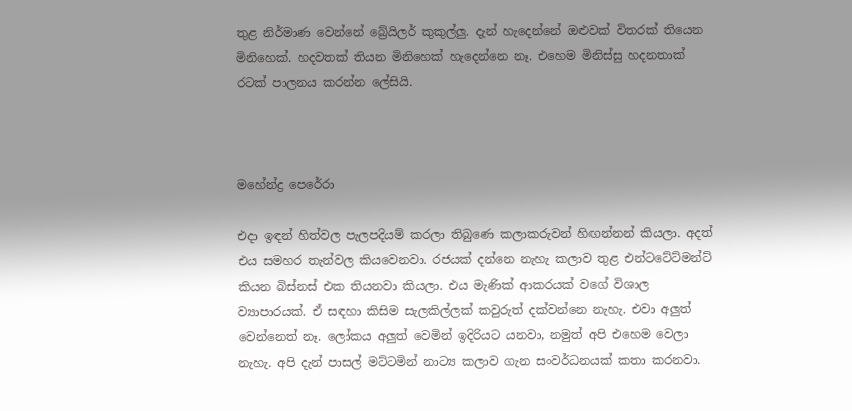තුළ නිර්මාණ වෙන්නේ බ්‍රේයිලර් කුකුල්ලු. දැන් හැදෙන්නේ ඔළුවක් විතරක් තියෙන මිනිහෙක්. හදවතක් තියන මිනිහෙක් හැදෙන්නෙ නෑ. එහෙම මිනිස්සු හදනතාක් රටක් පාලනය කරන්න ලේසියි.



මහේන්ද්‍ර පෙරේරා

එදා ඉඳන් හිත්වල පැලපදියම් කරලා තිබුණෙ කලාකරුවන් හිඟන්නන් කියලා. අදත් එය සමහර තැන්වල කියවෙනවා. රජයක් දන්නෙ නැහැ කලාව තුළ එන්ටටේට්මන්ට් කියන බිස්නස් එක තියනවා කියලා. එය මැණික් ආකරයක් වගේ විශාල ව්‍යාපාරයක්. ඒ සඳහා කිසිම සැලකිල්ලක් කවුරුත් දක්වන්නෙ නැහැ. එවා අලුත් වෙන්නෙත් නෑ. ලෝකය අලුත් වෙමින් ඉදිරියට යනවා, නමුත් අපි එහෙම වෙලා නැහැ. අපි දැන් පාසල් මට්ටමින් නාට්‍ය කලාව ගැන සංවර්ධනයක් කතා කරනවා.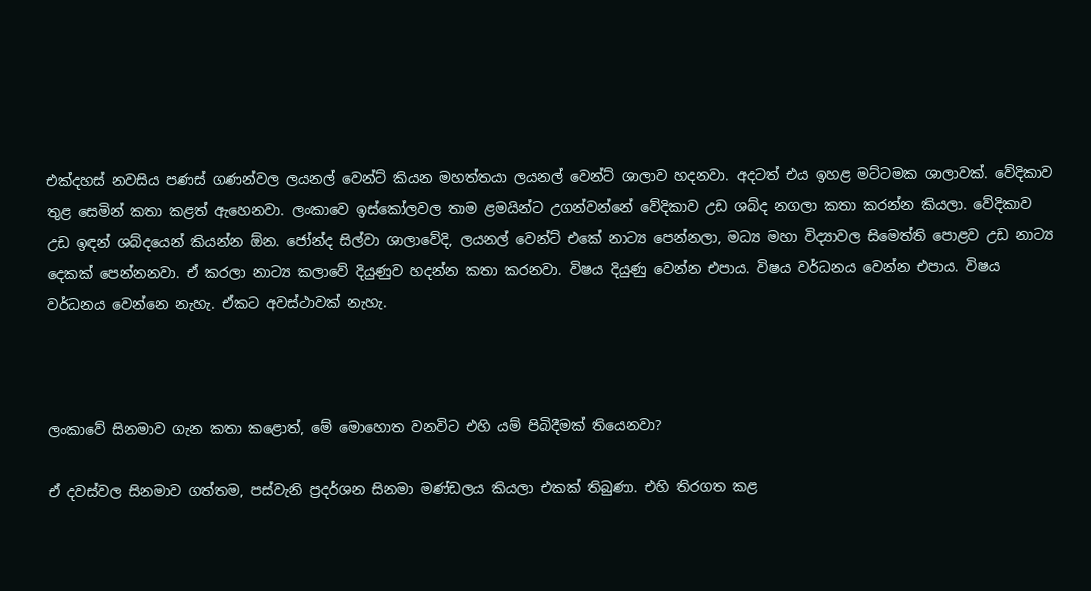එක්දහස් නවසිය පණස් ගණන්වල ලයනල් වෙන්ට් කියන මහත්තයා ලයනල් වෙන්ට් ශාලාව හදනවා. අදටත් එය ඉහළ මට්ටමක ශාලාවක්. වේදිකාව තුළ සෙමින් කතා කළත් ඇහෙනවා. ලංකාවෙ ඉස්කෝලවල තාම ළමයින්ට උගන්වන්නේ වේදිකාව උඩ ශබ්ද නගලා කතා කරන්න කියලා. වේදිකාව උඩ ඉඳන් ශබ්දයෙන් කියන්න ඕන. ජෝන්ද සිල්වා ශාලාවේදි, ලයනල් වෙන්ට් එකේ නාට්‍ය පෙන්නලා, මධ්‍ය මහා විද්‍යාවල සිමෙත්ති පොළව උඩ නාට්‍ය දෙකක් පෙන්නනවා. ඒ කරලා නාට්‍ය කලාවේ දියුණුව හදන්න කතා කරනවා. විෂය දියුණු වෙන්න එපාය. විෂය වර්ධනය වෙන්න එපාය. විෂය වර්ධනය වෙන්නෙ නැහැ. ඒකට අවස්ථාවක් නැහැ.



ලංකාවේ සිනමාව ගැන කතා කළොත්, මේ මොහොත වනවිට එහි යම් පිබිදීමක් තියෙනවා?

ඒ දවස්වල සිනමාව ගත්තම, පස්වැනි ප්‍රදර්ශන සිනමා මණ්ඩලය කියලා එකක් තිබුණා. එහි තිරගත කළ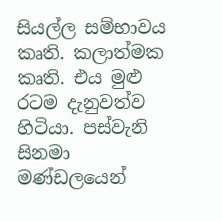සියල්ල සම්භාවය කෘති. කලාත්මක කෘති. එය මුළු රටම දැනුවත්ව හිටියා. පස්වැනි සිනමා මණ්ඩලයෙන්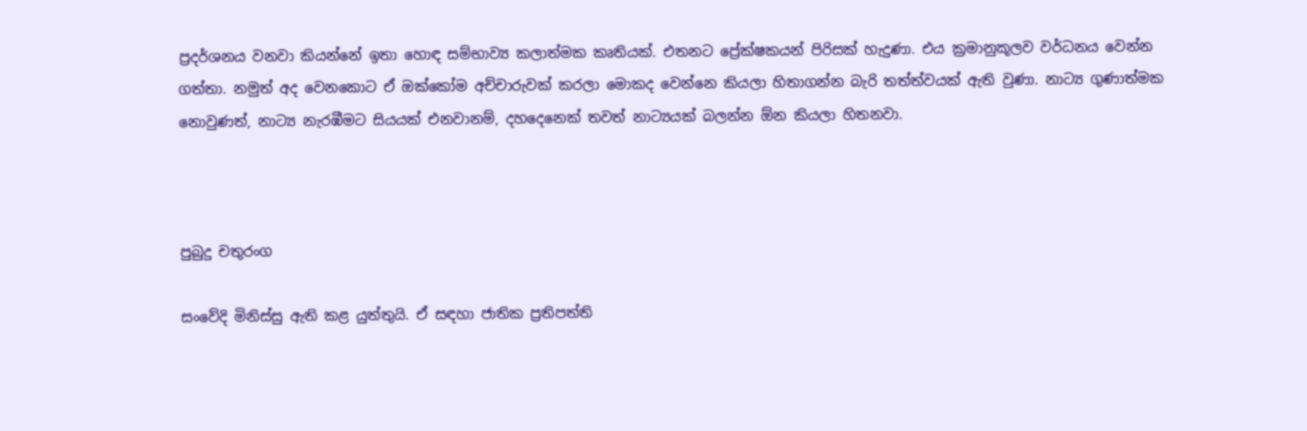ප්‍රදර්ශනය වනවා කියන්නේ ඉතා හොඳ සම්භාව්‍ය කලාත්මක කෘතියක්. එතනට ප්‍රේක්ෂකයන් පිරිසක් හැදුණා. එය ක්‍රමානුකූලව වර්ධනය වෙන්න ගත්තා. නමුත් අද වෙනකොට ඒ ඔක්කෝම අච්චාරුවක් කරලා මොකද වෙන්නෙ කියලා හිතාගන්න බැරි තත්ත්වයක් ඇති වුණා. නාට්‍ය ගුණාත්මක නොවුණත්, නාට්‍ය නැරඹීමට සියයක් එනවානම්, දහදෙනෙක් තවත් නාට්‍යයක් බලන්න ඕන කියලා හිතනවා.



පුබුදු චතුරංග

සංවේදි මිනිස්සු ඇති කළ යුත්තුයි. ඒ සඳහා ජාතික ප්‍රතිපත්ති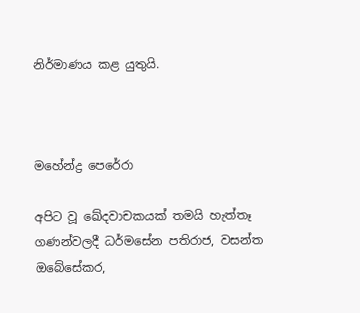නිර්මාණය කළ යුතුයි.



මහේන්ද්‍ර පෙරේරා

අපිට වූ ඛේදවාචකයක් තමයි හැත්තෑ ගණන්වලදී ධර්මසේන පතිරාජ, වසන්ත ඔබේසේකර,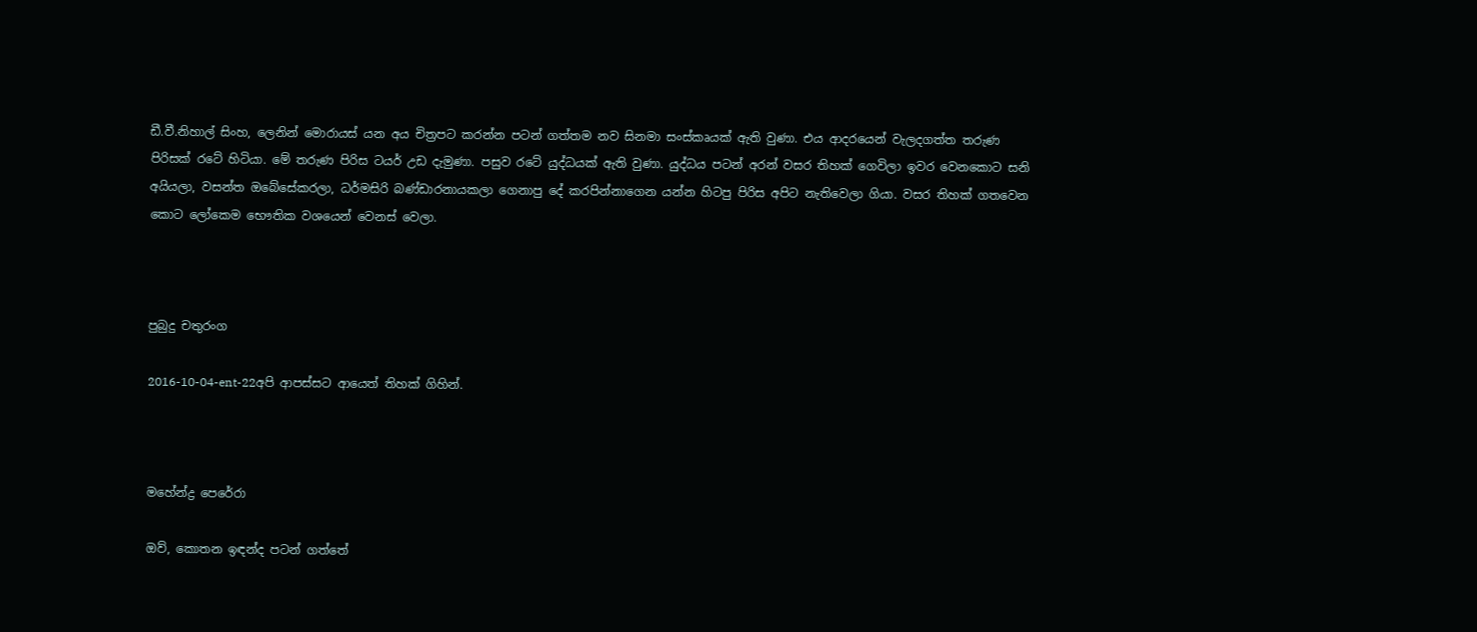ඩී.වී.නිහාල් සිංහ, ලෙනින් මොරායස් යන අය චිත්‍රපට කරන්න පටන් ගත්තම නව සිනමා සංස්කෘයක් ඇති වුණා. එය ආදරයෙන් වැලදගත්ත තරුණ පිරිසක් රටේ හිටියා. මේ තරුණ පිරිස ටයර් උඩ දැමුණා. පසුව රටේ යුද්ධයක් ඇති වුණා. යුද්ධය පටන් අරන් වසර තිහක් ගෙවිලා ඉවර වෙනකොට සනි අයියලා, වසන්ත ඔබේසේකරලා, ධර්මසිරි බණ්ඩාරනායකලා ගෙනාපු දේ කරපින්නාගෙන යන්න හිටපු පිරිස අපිට නැතිවෙලා ගියා. වසර තිහක් ගතවෙන කොට ලෝකෙම භෞතික වශයෙන් වෙනස් වෙලා.



පුබුදු චතුරංග

2016-10-04-ent-22අපි ආපස්සට ආයෙත් තිහක් ගිහින්.



මහේන්ද්‍ර පෙරේරා

ඔව්, කොතන ඉඳන්ද පටන් ගත්තේ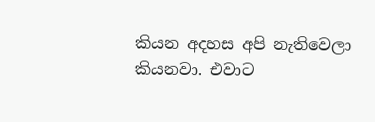කියන අදහස අපි නැතිවෙලා කියනවා. එවාට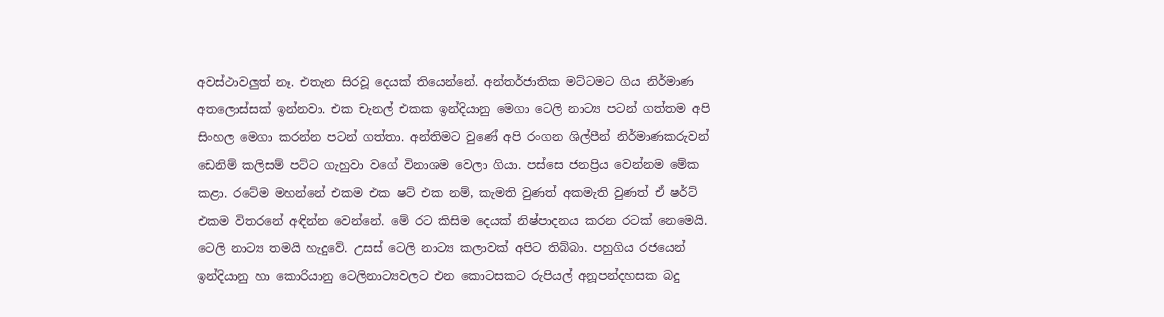අවස්ථාවලුත් නෑ. එතැන සිරවූ දෙයක් තියෙන්නේ. අන්තර්ජාතික මට්ටමට ගිය නිර්මාණ අතලොස්සක් ඉන්නවා. එක චැනල් එකක ඉන්දියානු මෙගා ටෙලි නාට්‍ය පටන් ගත්තම අපි සිංහල මෙගා කරන්න පටන් ගත්තා. අන්තිමට වුණේ අපි රංගන ශිල්පීන් නිර්මාණකරුවන් ඩෙනිම් කලිසම් පට්ට ගැහුවා වගේ විනාශම වෙලා ගියා. පස්සෙ ජනප්‍රිය වෙන්නම මේක කළා. රටේම මහන්නේ එකම එක ෂට් එක නම්, කැමති වුණත් අකමැති වුණත් ඒ ෂර්ට් එකම විතරනේ අඳින්න වෙන්නේ. මේ රට කිසිම දෙයක් නිෂ්පාදනය කරන රටක් නෙමෙයි. ටෙලි නාට්‍ය තමයි හැදුවේ. උසස් ටෙලි නාට්‍ය කලාවක් අපිට තිබ්බා. පහුගිය රජයෙන් ඉන්දියානු හා කොරියානු ටෙලිනාට්‍යවලට එන කොටසකට රුපියල් අනූපන්දහසක බදු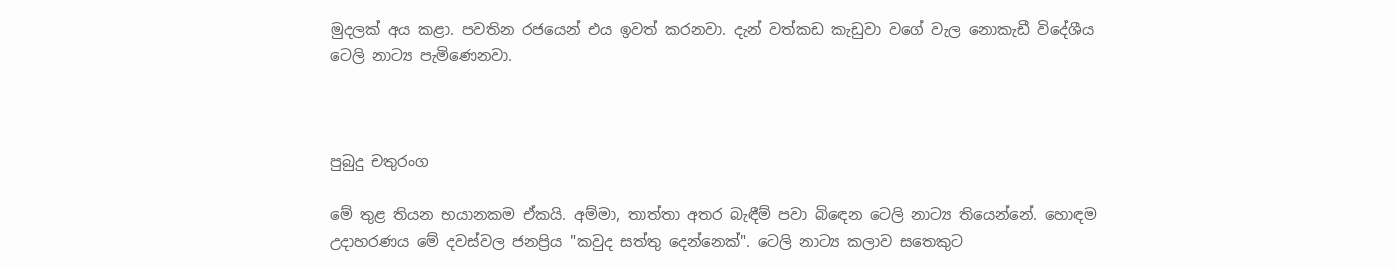මුදලක් අය කළා. පවතින රජයෙන් එය ඉවත් කරනවා. දැන් වත්කඩ කැඩුවා වගේ වැල නොකැඩී විදේශීය ටෙලි නාට්‍ය පැමිණෙනවා.



පුබුදු චතුරංග

මේ තුළ තියන භයානකම ඒකයි. අම්මා, තාත්තා අතර බැඳීම් පවා බිඳෙන ටෙලි නාට්‍ය තියෙන්නේ. හොඳම උදාහරණය මේ දවස්වල ජනප්‍රිය "කවුද සත්තු දෙන්නෙක්". ටෙලි නාට්‍ය කලාව සතෙකුට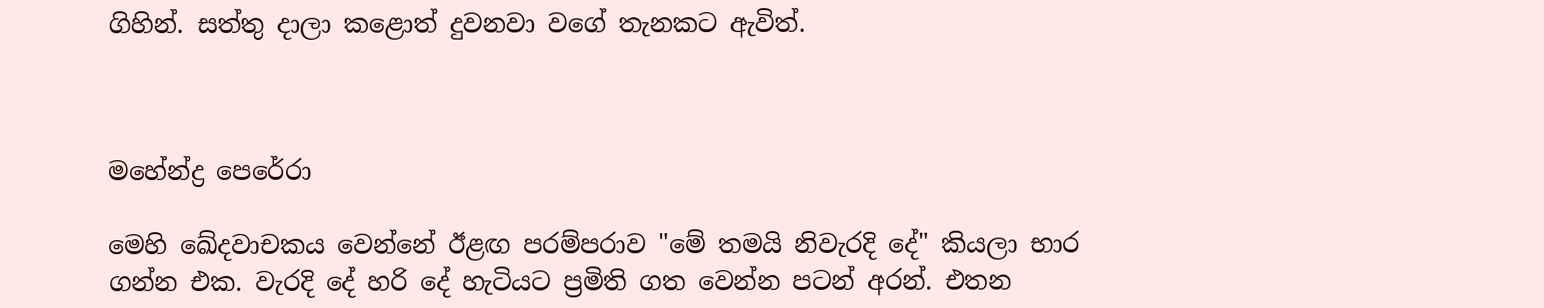ගිහින්. සත්තු දාලා කළොත් දුවනවා වගේ තැනකට ඇවිත්.



මහේන්ද්‍ර පෙරේරා

මෙහි ඛේදවාචකය වෙන්නේ ඊළඟ පරම්පරාව "මේ තමයි නිවැරදි දේ" කියලා භාර ගන්න එක. වැරදි දේ හරි දේ හැටියට ප්‍රමිති ගත වෙන්න පටන් අරන්. එතන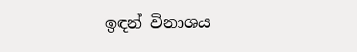ඉඳන් විනාශය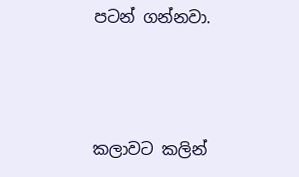පටන් ගන්නවා.



කලාවට කලින්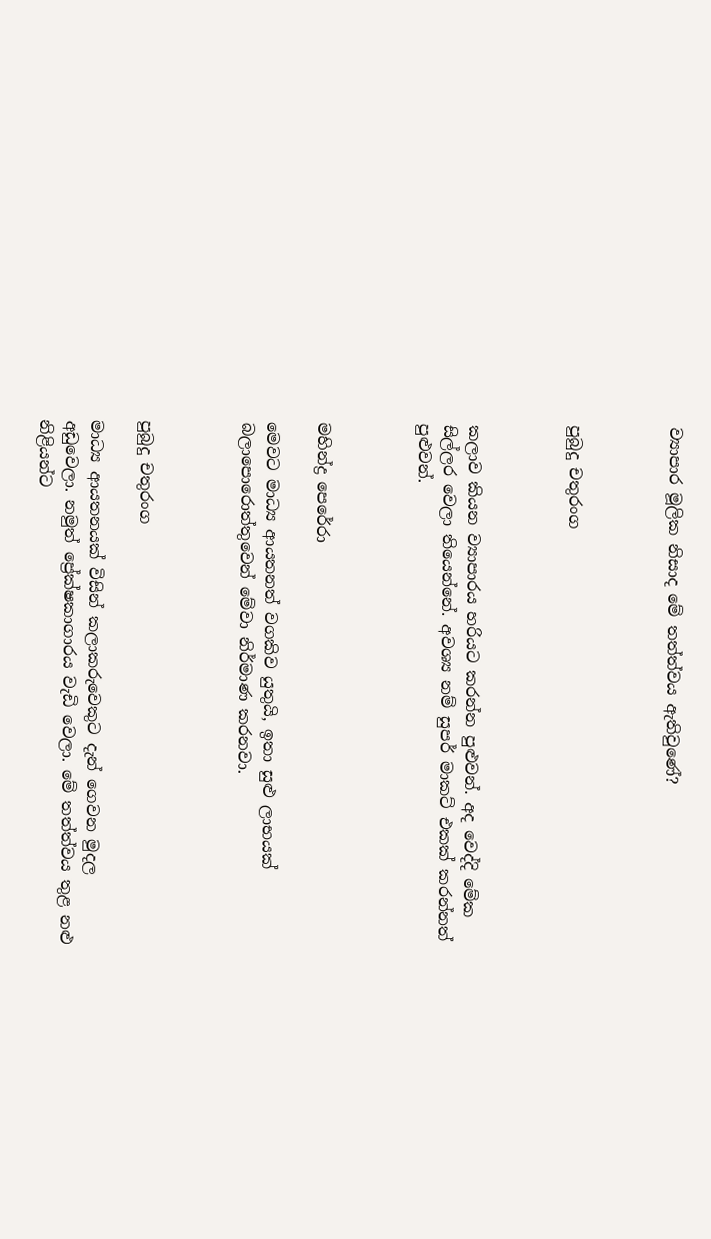ව්‍යාපාර මූලික නිසාද මේ තත්ත්වය ඇතිවුණේ?



පුබුදු චතුරංග



කලාව කියන ව්‍යාපාරය හරියට කරන්න පුළුවන්. අද වෙද්දි මේක සිල්ලර වෙලා තියෙන්නේ. අවශ්‍ය නම් සුපර් මාකට් එකක් කරන්නත් පුළුවන්.



මහින්ද්‍ර පෙරේරා

මෙවට මාධ්‍ය ආයතනත් වගකිව යුතුයි, ඉතා සුළු ලාභයක් බලාපොරොත්තුවෙන් මේවා නිර්මාණ කරනවා.



පුබුදු චතුරංග

මාධ්‍ය ආයතනයක් විසින් කලාකරුවෙකුට දැන් ගෙවන මුදල අඩුවෙලා. නමුත් ප්‍රේක්ෂකාගාරය වැඩි වෙලා. මේ තත්ත්වය තුළ නළු නිළියන්ට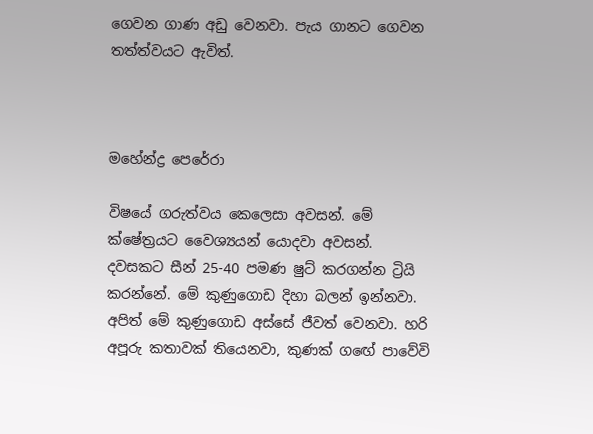ගෙවන ගාණ අඩු වෙනවා. පැය ගානට ගෙවන තත්ත්වයට ඇවිත්.



මහේන්ද්‍ර පෙරේරා

විෂයේ ගරුත්වය කෙලෙසා අවසන්. මේ ක්ෂේත්‍රයට වෛශ්‍යයන් යොදවා අවසන්. දවසකට සීන් 25-40 පමණ ෂුට් කරගන්න ට්‍රියි කරන්නේ. මේ කුණුගොඩ දිහා බලන් ඉන්නවා. අපිත් මේ කුණුගොඩ අස්සේ ජීවත් වෙනවා. හරි අපූරු කතාවක් තියෙනවා, කුණක් ගඟේ පාවේවි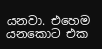යනවා. එහෙම යනකොට එක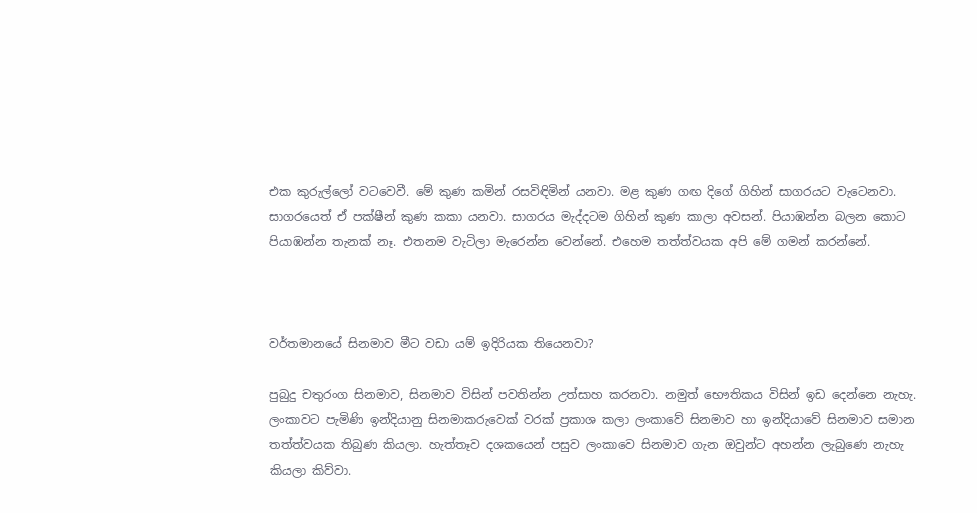එක කුරුල්ලෝ වටවෙවී. මේ කුණ කමින් රසවිඳිමින් යනවා. මළ කුණ ගඟ දිගේ ගිහින් සාගරයට වැටෙනවා. සාගරයෙත් ඒ පක්ෂීන් කුණ කකා යනවා. සාගරය මැද්දටම ගිහින් කුණ කාලා අවසන්. පියාඹන්න බලන කොට පියාඹන්න තැනක් නෑ. එතනම වැටිලා මැරෙන්න වෙන්නේ. එහෙම තත්ත්වයක අපි මේ ගමන් කරන්නේ.



වර්තමානයේ සිනමාව මීට වඩා යම් ඉදිරියක තියෙනවා?

පුබුදු චතුරංග සිනමාව, සිනමාව විසින් පවතින්න උත්සාහ කරනවා. නමුත් භෞතිකය විසින් ඉඩ දෙන්නෙ නැහැ. ලංකාවට පැමිණි ඉන්දියානු සිනමාකරුවෙක් වරක් ප්‍රකාශ කලා ලංකාවේ සිනමාව හා ඉන්දියාවේ සිනමාව සමාන තත්ත්වයක තිබුණ කියලා. හැත්තෑව දශකයෙන් පසුව ලංකාවෙ සිනමාව ගැන ඔවුන්ට අහන්න ලැබුණෙ නැහැ කියලා කිව්වා.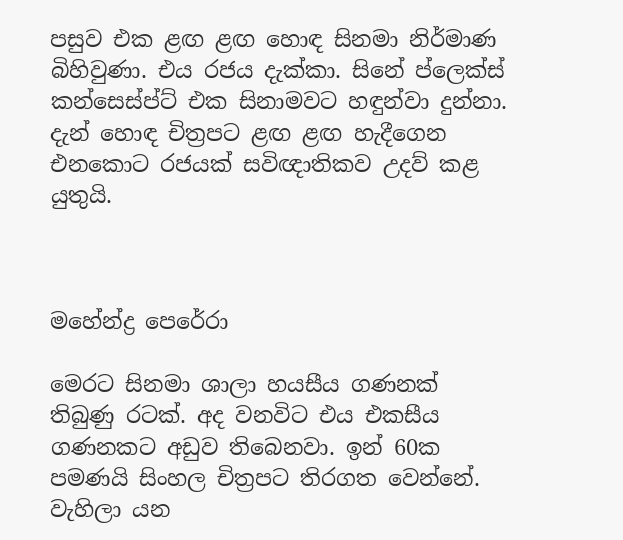පසුව එක ළඟ ළඟ හොඳ සිනමා නිර්මාණ බිහිවුණා. එය රජය දැක්කා. සිනේ ප්ලෙක්ස් කන්සෙස්ප්ට් එක සිනාමවට හඳුන්වා දුන්නා. දැන් හොඳ චිත්‍රපට ළඟ ළඟ හැදීගෙන එනකොට රජයක් සවිඥාතිකව උදව් කළ යුතුයි.



මහේන්ද්‍ර පෙරේරා

මෙරට සිනමා ශාලා හයසීය ගණනක් තිබුණු රටක්. අද වනවිට එය එකසීය ගණනකට අඩුව තිබෙනවා. ඉන් 60ක පමණයි සිංහල චිත්‍රපට තිරගත වෙන්නේ. වැහිලා යන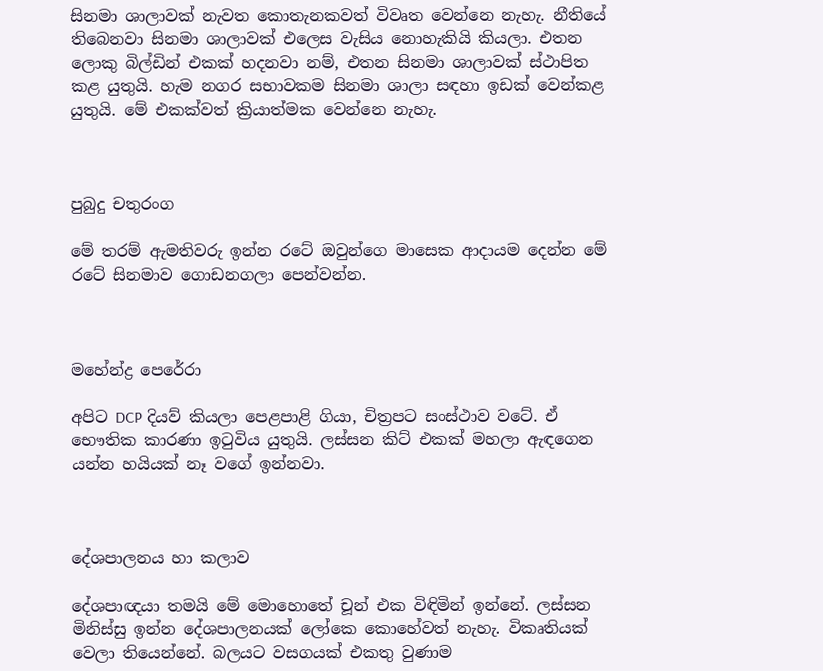සිනමා ශාලාවක් නැවත කොතැනකවත් විවෘත වෙන්නෙ නැහැ. නීතියේ තිබෙනවා සිනමා ශාලාවක් එලෙස වැසිය නොහැකියි කියලා. එතන ලොකු බිල්ඩින් එකක් හදනවා නම්, එතන සිනමා ශාලාවක් ස්ථාපිත කළ යුතුයි. හැම නගර සභාවකම සිනමා ශාලා සඳහා ඉඩක් වෙන්කළ යුතුයි. මේ එකක්වත් ක්‍රියාත්මක වෙන්නෙ නැහැ.



පුබුදු චතුරංග

මේ තරම් ඇමතිවරු ඉන්න රටේ ඔවුන්ගෙ මාසෙක ආදායම දෙන්න මේ රටේ සිනමාව ගොඩනගලා පෙන්වන්න.



මහේන්ද්‍ර පෙරේරා

අපිට DCP දියව් කියලා පෙළපාළි ගියා, චිත්‍රපට සංස්ථාව වටේ. ඒ භෞතික කාරණා ඉටුවිය යුතුයි. ලස්සන කිට් එකක් මහලා ඇඳගෙන යන්න හයියක් නෑ වගේ ඉන්නවා.



දේශපාලනය හා කලාව

දේශපාඥයා තමයි මේ මොහොතේ චූන් එක විඳිමින් ඉන්නේ. ලස්සන මිනිස්සු ඉන්න දේශපාලනයක් ලෝකෙ කොහේවත් නැහැ. විකෘතියක් වෙලා තියෙන්නේ. බලයට වසගයක් එකතු වුණාම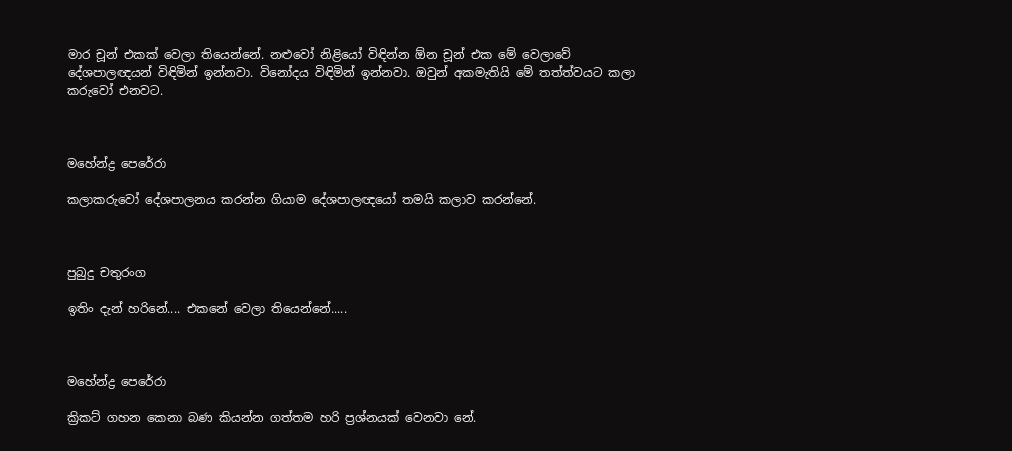මාර චූන් එකක් වෙලා තියෙන්නේ. නළුවෝ නිළියෝ විඳින්න ඕන චූන් එක මේ වෙලාවේ දේශපාලඥයන් විඳිමින් ඉන්නවා. විනෝදය විඳිමින් ඉන්නවා. ඔවුන් අකමැතියි මේ තත්ත්වයට කලා කරුවෝ එනවට.



මහේන්ද්‍ර පෙරේරා

කලාකරුවෝ දේශපාලනය කරන්න ගියාම දේශපාලඥයෝ තමයි කලාව කරන්නේ.



පුබුදු චතුරංග

ඉතිං දැන් හරිනේ.... එකනේ වෙලා තියෙන්නේ.....



මහේන්ද්‍ර පෙරේරා

ක්‍රිකට් ගහන කෙනා බණ කියන්න ගත්තම හරි ප්‍රශ්නයක් වෙනවා නේ.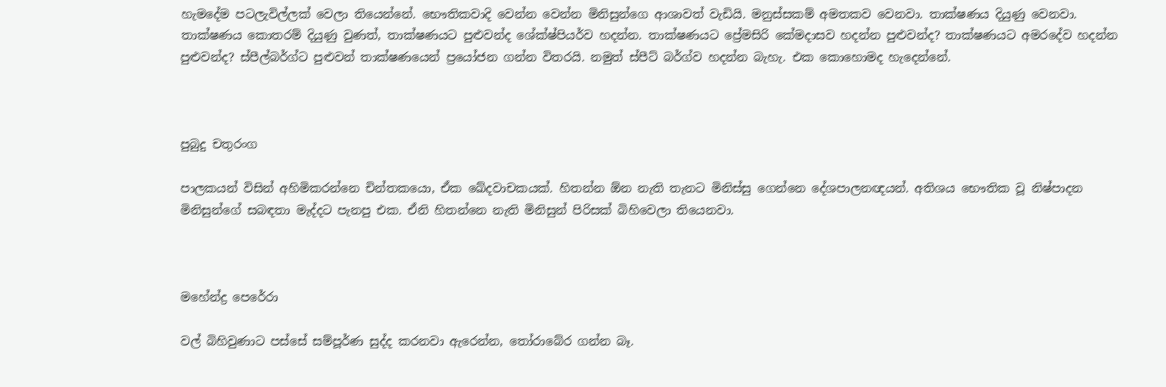හැමදේම පටලැවිල්ලක් වෙලා තියෙන්නේ. භෞතිකවාදි වෙන්න වෙන්න මිනිසුන්ගෙ ආශාවත් වැඩියි. මනුස්සකම් අමතකව වෙනවා. තාක්ෂණය දියුණු වෙනවා. තාක්ෂණය කොතරම් දියුණු වුණත්, තාක්ෂණයට පුළුවන්ද ශේක්ෂ්පියර්ව හදන්න. තාක්ෂණයට ප්‍රේමසිරි කේමදාසව හදන්න පුළුවන්ද? තාක්ෂණයට අමරදේව හදන්න පුළුවන්ද? ස්පීල්බර්ග්ට පුළුවන් තාක්ෂණයෙන් ප්‍රයෝජන ගන්න විතරයි. නමුත් ස්පීට් බර්ග්ව හදන්න බැහැ. එක කොහොමද හැදෙන්නේ.



පුබුදු චතුරංග

පාලකයන් විසින් අහිමිකරන්නෙ චින්තකයො, ඒක ඛේදවාචකයක්. හිතන්න ඕන නැති තැනට මිනිස්සු ගෙන්නෙ දේශපාලනඥයන්. අතිශය භෞතික වූ නිෂ්පාදන මිනිසුන්ගේ සබඳතා මැද්දට පැනපු එක. ඒනි හිතන්නෙ නැති මිනිසුන් පිරිසක් බිහිවෙලා තියෙනවා.



මහේන්ද්‍ර පෙරේරා

වල් බිහිවුණාට පස්සේ සම්පූර්ණ සුද්ද කරනවා ඇරෙන්න, තෝරාබේර ගන්න බෑ.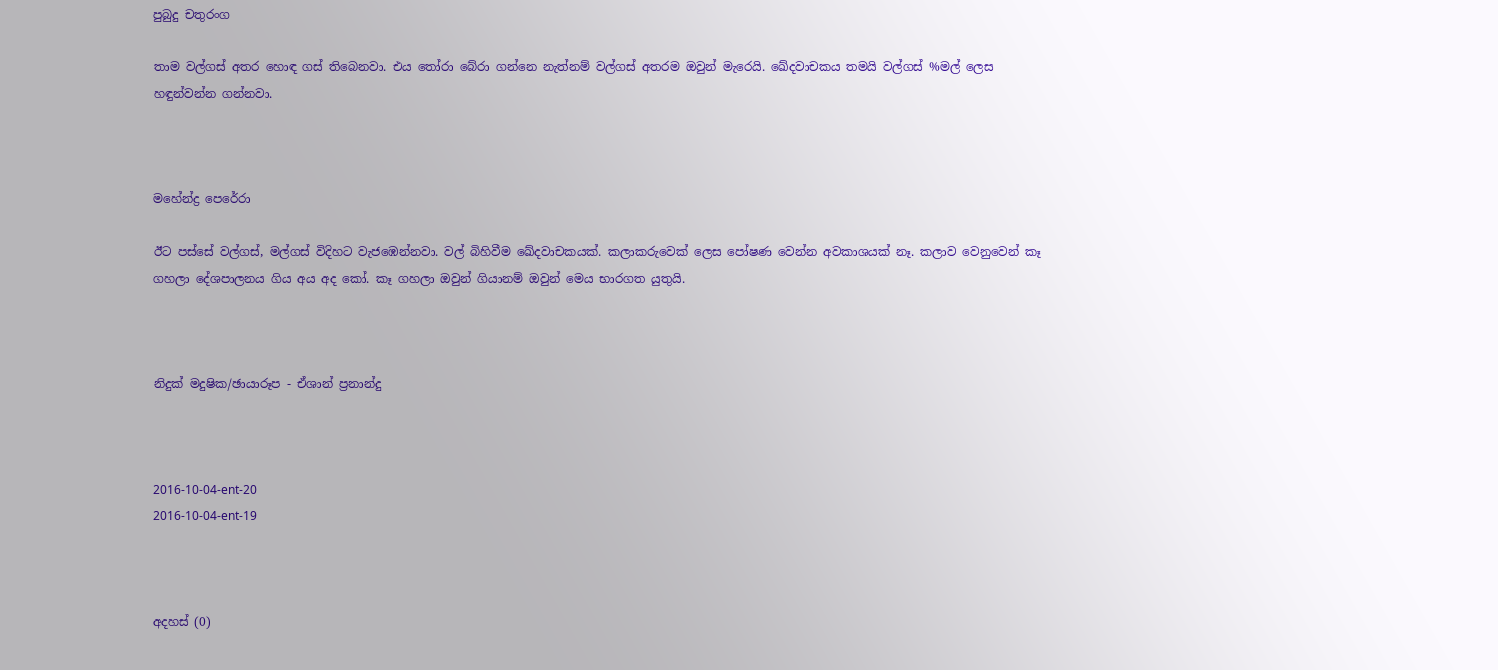පුබුදු චතුරංග

තාම වල්ගස් අතර හොඳ ගස් තිබෙනවා. එය තෝරා බේරා ගන්නෙ නැත්නම් වල්ගස් අතරම ඔවුන් මැරෙයි. ඛේදවාචකය තමයි වල්ගස් %මල් ලෙස හඳුන්වන්න ගන්නවා.



මහේන්ද්‍ර පෙරේරා

ඊට පස්සේ වල්ගස්, මල්ගස් විදිහට වැජඹෙන්නවා. වල් බිහිවීම ඛේදවාචකයක්. කලාකරුවෙක් ලෙස පෝෂණ වෙන්න අවකාශයක් නෑ. කලාව වෙනුවෙන් කෑ ගහලා දේශපාලනය ගිය අය අද කෝ. කෑ ගහලා ඔවුන් ගියානම් ඔවුන් මෙය භාරගත යුතුයි.



නිදුක් මදුෂික/ඡායාරූප - ඒශාන් ප්‍රනාන්දු



2016-10-04-ent-20
2016-10-04-ent-19



අදහස් (0)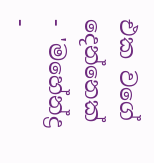එක වගේ දෙන්නෙක් - 'මහේන්ද්‍ර -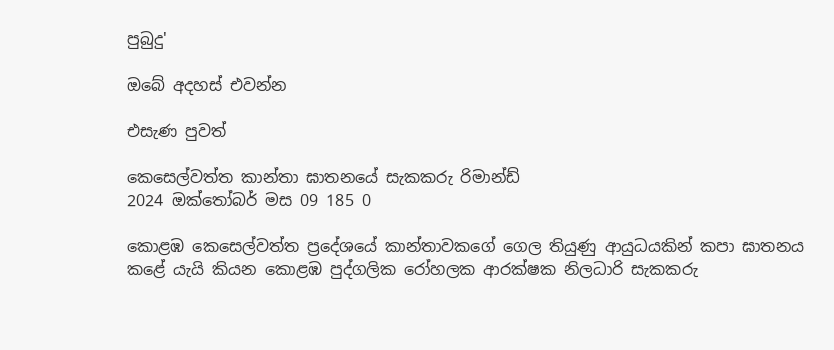පුබුදු'

ඔබේ අදහස් එවන්න

එසැණ පුවත්

කෙසෙල්වත්ත කාන්තා ඝාතනයේ සැකකරු රිමාන්ඩ්
2024 ඔක්තෝබර් මස 09 185 0

කොළඹ කෙසෙල්වත්ත ප්‍රදේශයේ කාන්තාවකගේ ගෙල තියුණු ආයුධයකින් කපා ඝාතනය කළේ යැයි කියන කොළඹ පුද්ගලික රෝහලක ආරක්ෂක නිලධාරි සැකකරු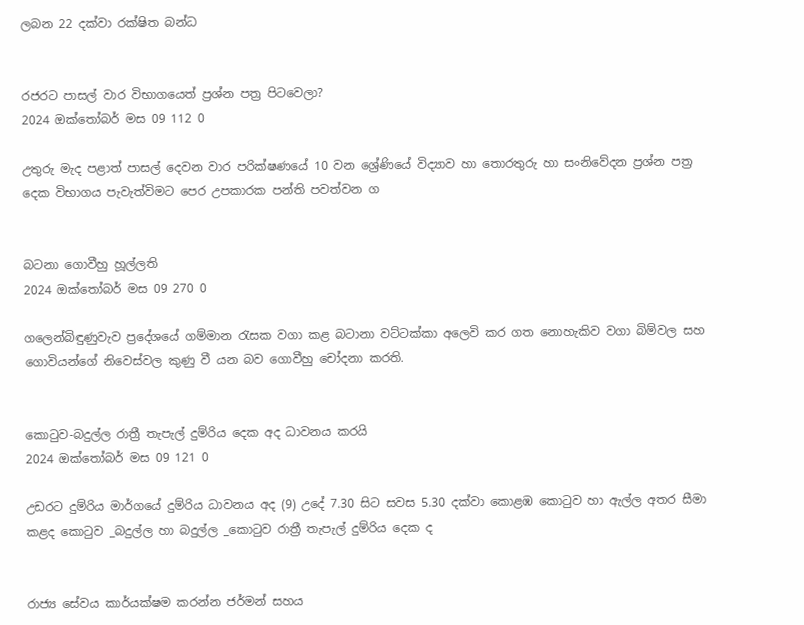ලබන 22 දක්වා රක්ෂිත බන්ධ


රජරට පාසල් වාර විභාගයෙත් ප්‍රශ්න පත්‍ර පිටවෙලා?
2024 ඔක්තෝබර් මස 09 112 0

උතුරු මැද පළාත් පාසල් දෙවන වාර පරික්ෂණයේ 10 වන ශ්‍රේණියේ විද්‍යාව හා තොරතුරු හා සංනිවේදන ප්‍රශ්න පත්‍ර දෙක විභාගය පැවැත්විමට පෙර උපකාරක පන්ති පවත්වන ග


බටනා ගොවීහු හූල්ලති
2024 ඔක්තෝබර් මස 09 270 0

ගලෙන්බිඳුණුවැව ප්‍රදේශයේ ගම්මාන රැසක වගා කළ බටානා වට්ටක්කා අලෙවි කර ගත නොහැකිව වගා බිම්වල සහ ගොවියන්ගේ නිවෙස්වල කුණු වී යන බව ගොවීහු චෝදනා කරති.


කොටුව-බදුල්ල රාත්‍රී තැපැල් දුම්රිය දෙක අද ධාවනය කරයි
2024 ඔක්තෝබර් මස 09 121 0

උඩරට දුම්රිය මාර්ගයේ දුම්රිය ධාවනය අද (9) උදේ 7.30 සිට සවස 5.30 දක්වා කොළඹ කොටුව හා ඇල්ල අතර සීමා කළද කොටුව _බදුල්ල හා බදුල්ල _කොටුව රාත්‍රී තැපැල් දුම්රිය දෙක ද


රාජ්‍ය සේවය කාර්යක්ෂම කරන්න ජර්මන් සහය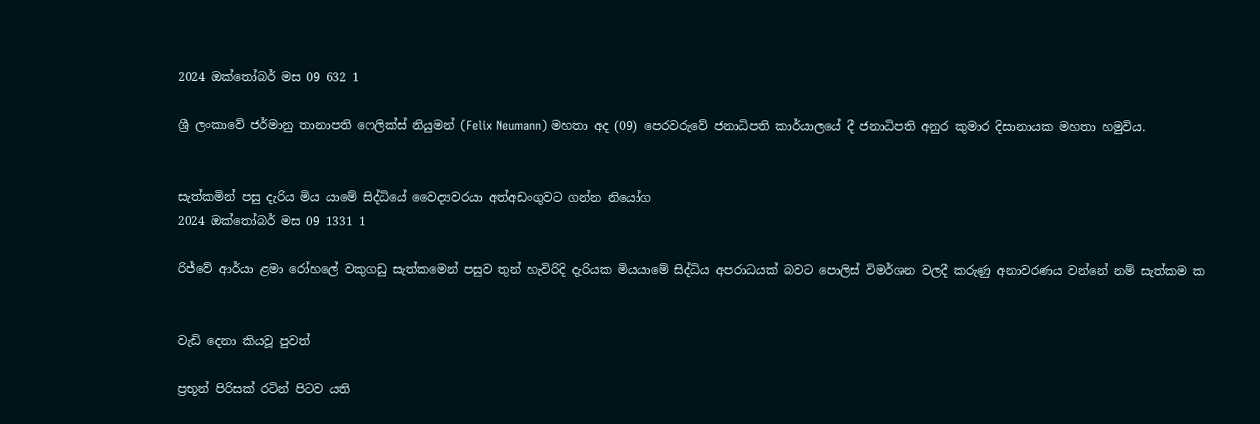2024 ඔක්තෝබර් මස 09 632 1

ශ්‍රී ලංකාවේ ජර්මානු තානාපති ෆෙලික්ස් නියුමන් (Felix Neumann) මහතා අද (09) පෙරවරුවේ ජනාධිපති කාර්යාලයේ දී ජනාධිපති අනුර කුමාර දිසානායක මහතා හමුවිය.


සැත්කමින් පසු දැරිය මිය යාමේ සිද්ධියේ වෛද්‍යවරයා අත්අඩංගුවට ගන්න නියෝග
2024 ඔක්තෝබර් මස 09 1331 1

රිජ්වේ ආර්යා ළමා රෝහලේ වකුගඩු සැත්කමෙන් පසුව තුන් හැවිරිදි දැරියක මියයාමේ සිද්ධිය අපරාධයක් බවට පොලිස් විමර්ශන වලදී කරුණු අනාවරණය වන්නේ නම් සැත්කම ක


වැඩි දෙනා කියවූ පුවත්

ප්‍රභූන් පිරිසක් රටින් පිටව යති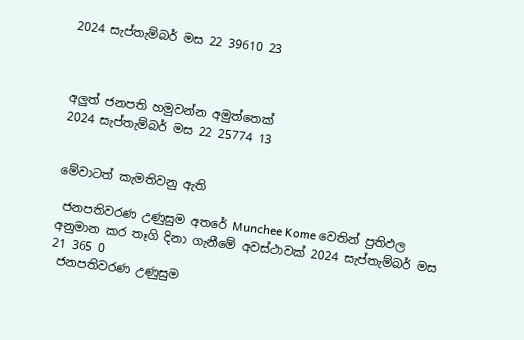2024 සැප්තැම්බර් මස 22 39610 23



අලුත් ජනපති හමුවන්න අමුත්තෙක්
2024 සැප්තැම්බර් මස 22 25774 13


මේවාටත් කැමතිවනු ඇති

 ජනපතිවරණ උණුසුම අතරේ Munchee Kome වෙතින් ප්‍රතිඵල අනුමාන කර තෑගි දිනා ගැනීමේ අවස්ථාවක් 2024 සැප්තැම්බර් මස 21 365 0
 ජනපතිවරණ උණුසුම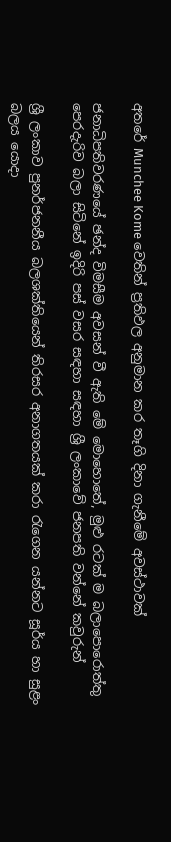අතරේ Munchee Kome වෙතින් ප්‍රතිඵල අනුමාන කර තෑගි දිනා ගැනීමේ අවස්ථාවක්

ජනාධිපතිවරණයේ ඡන්ද විමසීම අවසන් වී ඇති මේ මොහොතේ, මුළු රටක් ම බලාපොරොත්තු පෙරදැරිව බලා සිටිනේ ඉදිරි පස් වසර සඳහා සඳහා ශ්‍රී ලංකාවේ ජනපති වන්නේ කවුරුන්

ශ්‍රී ලංකාව පුනර්ජනනීය බලශක්තියෙන් තිරසර අනාගතයක් කරා රැගෙන යන්නට සූර්ය හා සුළං බලය යොදා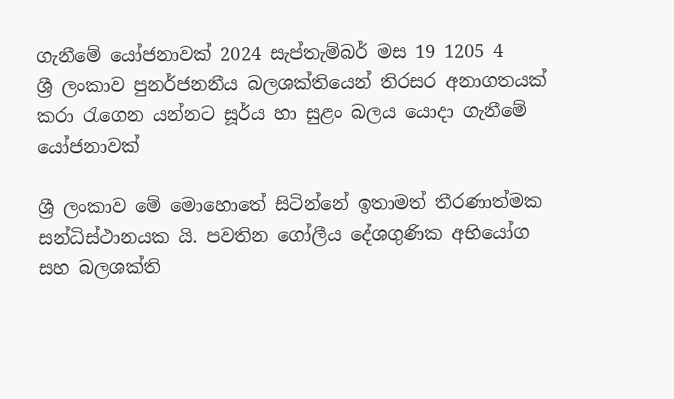ගැනීමේ යෝජනාවක් 2024 සැප්තැම්බර් මස 19 1205 4
ශ්‍රී ලංකාව පුනර්ජනනීය බලශක්තියෙන් තිරසර අනාගතයක් කරා රැගෙන යන්නට සූර්ය හා සුළං බලය යොදා ගැනීමේ යෝජනාවක්

ශ්‍රී ලංකාව මේ මොහොතේ සිටින්නේ ඉතාමත් තීරණාත්මක සන්ධිස්ථානයක යි. පවතින ගෝලීය දේශගුණික අභියෝග සහ බලශක්ති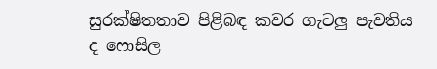සුරක්ෂිතතාව පිළිබඳ කවර ගැටලු පැවතිය ද ෆොසිල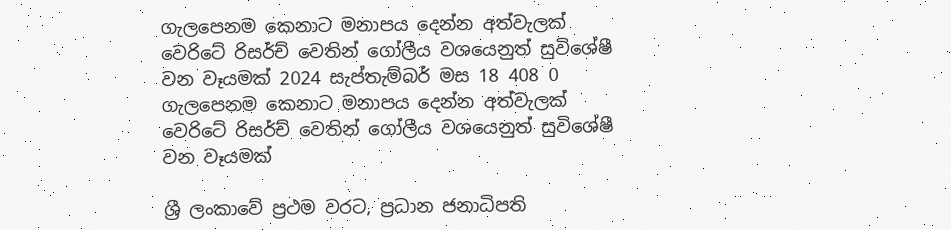ගැලපෙනම කෙනාට මනාපය දෙන්න අත්වැලක් වෙරිටේ රිසර්ච් වෙතින් ගෝලීය වශයෙනුත් සුවිශේෂී වන වෑයමක් 2024 සැප්තැම්බර් මස 18 408 0
ගැලපෙනම කෙනාට මනාපය දෙන්න අත්වැලක් වෙරිටේ රිසර්ච් වෙතින් ගෝලීය වශයෙනුත් සුවිශේෂී වන වෑයමක්

ශ්‍රී ලංකාවේ ප්‍රථම වරට, ප්‍රධාන ජනාධිපති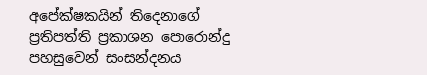අපේක්ෂකයින් තිදෙනාගේ ප්‍රතිපත්ති ප්‍රකාශන පොරොන්දු පහසුවෙන් සංසන්දනය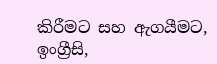කිරීමට සහ ඇගයීමට, ඉංග්‍රීසි,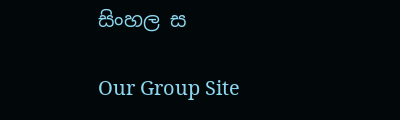සිංහල ස

Our Group Site